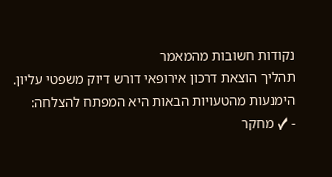נקודות חשובות מהמאמר
תהליך הוצאת דרכון אירופאי דורש דיוק משפטי עליון. הימנעות מהטעויות הבאות היא המפתח להצלחה:
- ✓ מחקר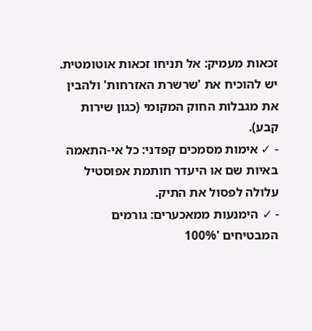זכאות מעמיק: אל תניחו זכאות אוטומטית. יש להוכיח את 'שרשרת האזרחות' ולהבין את מגבלות החוק המקומי (כגון שירות קבע).
- ✓ אימות מסמכים קפדני: כל אי-התאמה באיות שם או היעדר חותמת אפוסטיל עלולה לפסול את התיק.
- ✓ הימנעות ממאכערים: גורמים המבטיחים '100%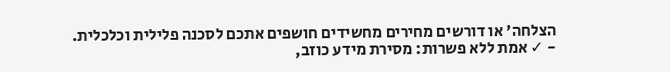הצלחה' או דורשים מחירים מחשידים חושפים אתכם לסכנה פלילית וכלכלית.
- ✓ אמת ללא פשרות: מסירת מידע כוזב,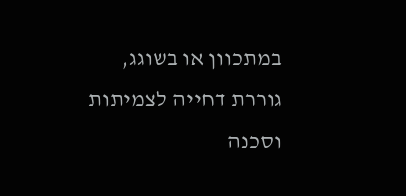במתכוון או בשוגג, גוררת דחייה לצמיתות וסכנה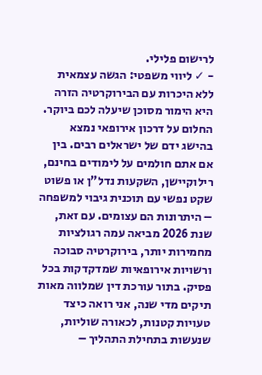לרישום פלילי.
- ✓ ליווי משפטי: הגשה עצמאית ללא היכרות עם הבירוקרטיה הזרה היא הימור מסוכן שיעלה לכם ביוקר.
החלום על דרכון אירופאי נמצא בהישג ידם של ישראלים רבים. בין אם אתם חולמים על לימודים בחינם, רילוקיישן, השקעות נדל"ן או פשוט שקט נפשי עם תוכנית גיבוי למשפחה – היתרונות הם עצומים. עם זאת, שנת 2026 מביאה עמה רגולציות מחמירות יותר, בירוקרטיה סבוכה ורשויות אירופאיות שמדקדקות בכל פסיק. בתור עורכת דין שמלווה מאות תיקים מדי שנה, אני רואה כיצד טעויות קטנות, לכאורה שוליות, שנעשות בתחילת התהליך –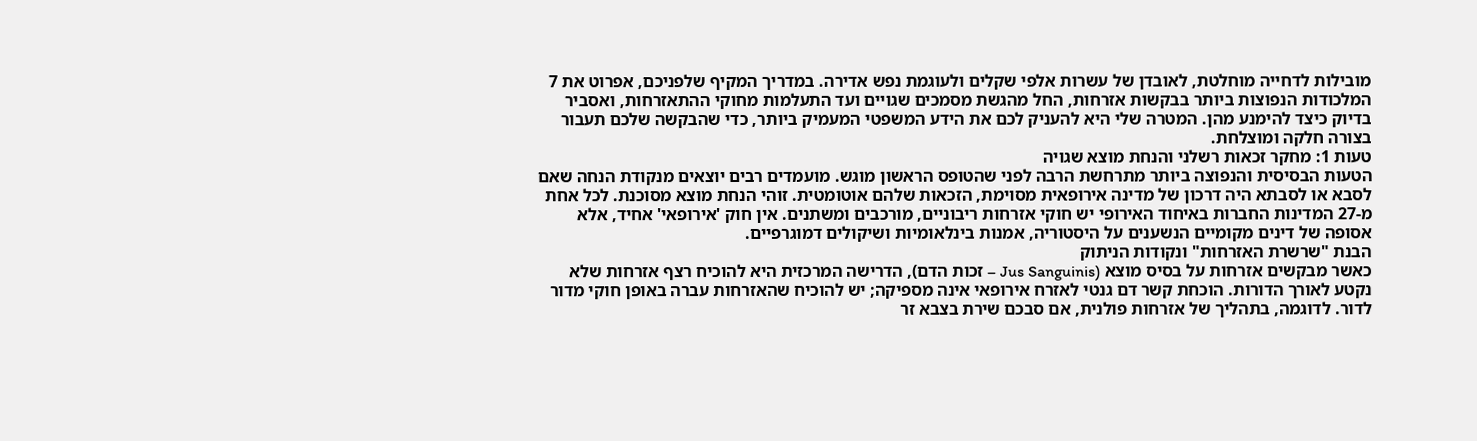מובילות לדחייה מוחלטת, לאובדן של עשרות אלפי שקלים ולעוגמת נפש אדירה. במדריך המקיף שלפניכם, אפרוט את 7 המלכודות הנפוצות ביותר בבקשות אזרחות, החל מהגשת מסמכים שגויים ועד התעלמות מחוקי ההתאזרחות, ואסביר בדיוק כיצד להימנע מהן. המטרה שלי היא להעניק לכם את הידע המשפטי המעמיק ביותר, כדי שהבקשה שלכם תעבור בצורה חלקה ומוצלחת.
טעות 1: מחקר זכאות רשלני והנחת מוצא שגויה
הטעות הבסיסית והנפוצה ביותר מתרחשת הרבה לפני שהטופס הראשון מוגש. מועמדים רבים יוצאים מנקודת הנחה שאם לסבא או לסבתא היה דרכון של מדינה אירופאית מסוימת, הזכאות שלהם אוטומטית. זוהי הנחת מוצא מסוכנת. לכל אחת מ-27 המדינות החברות באיחוד האירופי יש חוקי אזרחות ריבוניים, מורכבים ומשתנים. אין חוק 'אירופאי' אחיד, אלא אסופה של דינים מקומיים הנשענים על היסטוריה, אמנות בינלאומיות ושיקולים דמוגרפיים.
הבנת "שרשרת האזרחות" ונקודות הניתוק
כאשר מבקשים אזרחות על בסיס מוצא (Jus Sanguinis – זכות הדם), הדרישה המרכזית היא להוכיח רצף אזרחות שלא נקטע לאורך הדורות. הוכחת קשר דם גנטי לאזרח אירופאי אינה מספיקה; יש להוכיח שהאזרחות עברה באופן חוקי מדור לדור. לדוגמה, בתהליך של אזרחות פולנית, אם סבכם שירת בצבא זר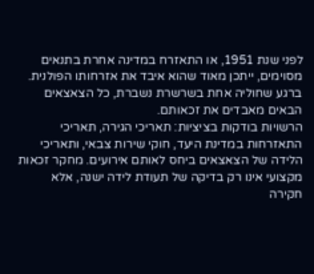לפני שנת 1951, או התאזרח במדינה אחרת בתנאים מסוימים, ייתכן מאוד שהוא איבד את אזרחותו הפולנית. ברגע שחוליה אחת בשרשרת נשברת, כל הצאצאים הבאים מאבדים את זכאותם.
הרשויות בודקות בציציות: תאריכי הגירה, תאריכי התאזרחות במדינת היעד, חוקי שירות צבאי, ותאריכי הלידה של הצאצאים ביחס לאותם אירועים. מחקר זכאות מקצועי אינו רק בדיקה של תעודת לידה ישנה, אלא חקירה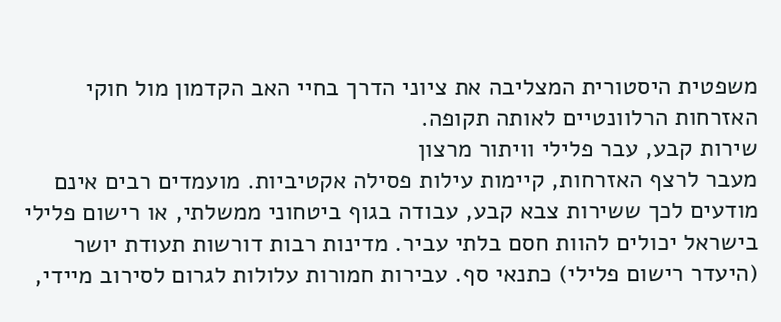משפטית היסטורית המצליבה את ציוני הדרך בחיי האב הקדמון מול חוקי האזרחות הרלוונטיים לאותה תקופה.
שירות קבע, עבר פלילי וויתור מרצון
מעבר לרצף האזרחות, קיימות עילות פסילה אקטיביות. מועמדים רבים אינם מודעים לכך ששירות צבא קבע, עבודה בגוף ביטחוני ממשלתי, או רישום פלילי בישראל יכולים להוות חסם בלתי עביר. מדינות רבות דורשות תעודת יושר (היעדר רישום פלילי) כתנאי סף. עבירות חמורות עלולות לגרום לסירוב מיידי,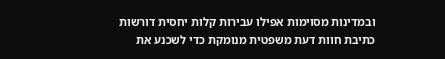ובמדינות מסוימות אפילו עבירות קלות יחסית דורשות כתיבת חוות דעת משפטית מנומקת כדי לשכנע את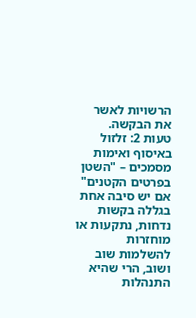הרשויות לאשר את הבקשה.
טעות 2: זלזול באיסוף ואימות מסמכים – "השטן בפרטים הקטנים"
אם יש סיבה אחת בגללה בקשות נדחות, נתקעות או מוחזרות להשלמות שוב ושוב, הרי שהיא התנהלות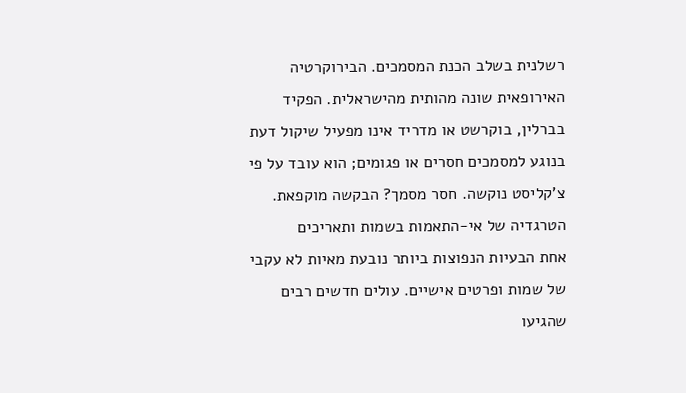רשלנית בשלב הכנת המסמכים. הבירוקרטיה האירופאית שונה מהותית מהישראלית. הפקיד בברלין, בוקרשט או מדריד אינו מפעיל שיקול דעת בנוגע למסמכים חסרים או פגומים; הוא עובד על פי צ'קליסט נוקשה. חסר מסמך? הבקשה מוקפאת.
הטרגדיה של אי-התאמות בשמות ותאריכים
אחת הבעיות הנפוצות ביותר נובעת מאיות לא עקבי של שמות ופרטים אישיים. עולים חדשים רבים שהגיעו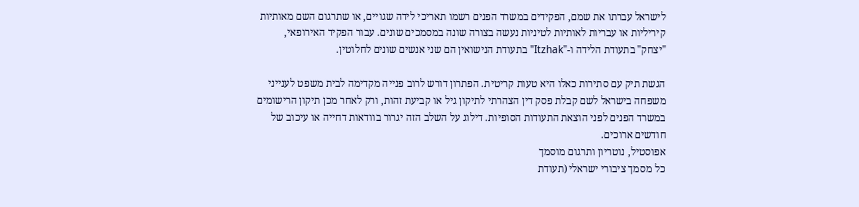לישראל עברתו את שמם, הפקידים במשרד הפנים רשמו תאריכי לידה שגויים, או שתרגום השם מאותיות קיריליות או עבריות לאותיות לטיניות נעשה בצורה שונה במסמכים שונים. עבור הפקיד האירופאי, "יצחק" בתעודת הלידה ו-"Itzhak" בתעודת הנישואין הם שני אנשים שונים לחלוטין.

הגשת תיק עם סתירות כאלו היא טעות קריטית. הפתרון דורש לרוב פנייה מקדימה לבית משפט לענייני משפחה בישראל לשם קבלת פסק דין הצהרתי לתיקון גיל או קביעת זהות, ורק לאחר מכן תיקון הרישומים במשרד הפנים לפני הוצאת התעודות הסופיות. דילוג על השלב הזה יגרור בוודאות דחייה או עיכוב של חודשים ארוכים.
אפוסטיל, נוטריון ותרגום מוסמך
כל מסמך ציבורי ישראלי (תעודת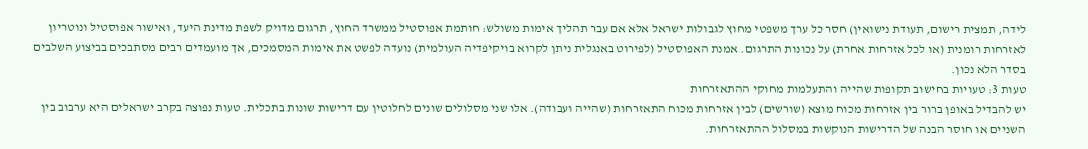לידה, תמצית רישום, תעודת נישואין) חסר כל ערך משפטי מחוץ לגבולות ישראל אלא אם עבר תהליך אימות משולש: חותמת אפוסטיל ממשרד החוץ, תרגום מדויק לשפת מדינת היעד, ואישור אפוסטיל ונוטריון לאזרחות רומנית (או לכל אזרחות אחרת) על נכונות התרגום. אמנת האפוסטיל (לפירוט באנגלית ניתן לקרוא בויקיפדיה העולמית) נועדה לפשט את אימות המסמכים, אך מועמדים רבים מסתבכים בביצוע השלבים בסדר הלא נכון.
טעות 3: טעויות בחישוב תקופות שהייה והתעלמות מחוקי ההתאזרחות
יש להבדיל באופן ברור בין אזרחות מכוח מוצא (שורשים) לבין אזרחות מכוח התאזרחות (שהייה ועבודה). אלו שני מסלולים שונים לחלוטין עם דרישות שונות בתכלית. טעות נפוצה בקרב ישראלים היא ערבוב בין השניים או חוסר הבנה של הדרישות הנוקשות במסלול ההתאזרחות.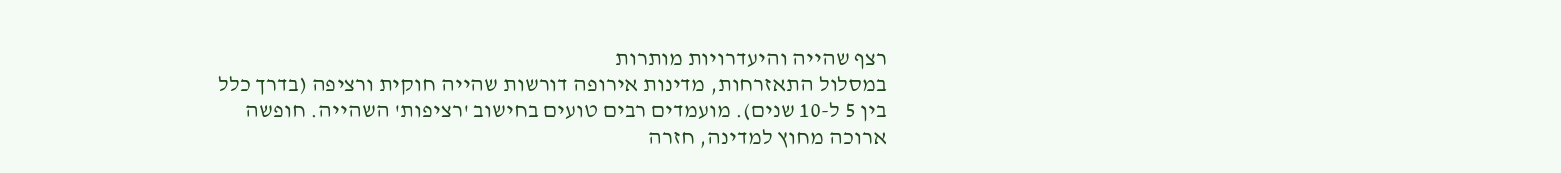רצף שהייה והיעדרויות מותרות
במסלול התאזרחות, מדינות אירופה דורשות שהייה חוקית ורציפה (בדרך כלל בין 5 ל-10 שנים). מועמדים רבים טועים בחישוב 'רציפות' השהייה. חופשה ארוכה מחוץ למדינה, חזרה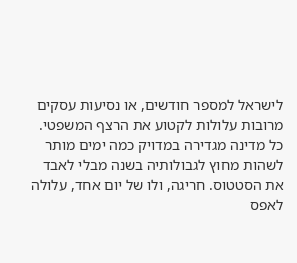לישראל למספר חודשים, או נסיעות עסקים מרובות עלולות לקטוע את הרצף המשפטי. כל מדינה מגדירה במדויק כמה ימים מותר לשהות מחוץ לגבולותיה בשנה מבלי לאבד את הסטטוס. חריגה, ולו של יום אחד, עלולה לאפס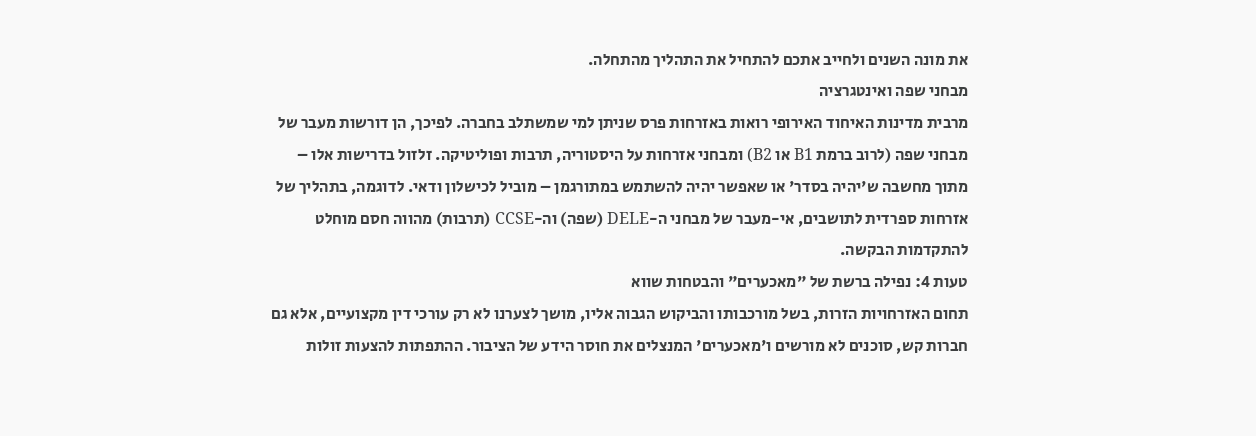את מונה השנים ולחייב אתכם להתחיל את התהליך מהתחלה.
מבחני שפה ואינטגרציה
מרבית מדינות האיחוד האירופי רואות באזרחות פרס שניתן למי שמשתלב בחברה. לפיכך, הן דורשות מעבר של מבחני שפה (לרוב ברמת B1 או B2) ומבחני אזרחות על היסטוריה, תרבות ופוליטיקה. זלזול בדרישות אלו – מתוך מחשבה ש'יהיה בסדר' או שאפשר יהיה להשתמש במתורגמן – מוביל לכישלון ודאי. לדוגמה, בתהליך של אזרחות ספרדית לתושבים, אי-מעבר של מבחני ה-DELE (שפה) וה-CCSE (תרבות) מהווה חסם מוחלט להתקדמות הבקשה.
טעות 4: נפילה ברשת של "מאכערים" והבטחות שווא
תחום האזרחויות הזרות, בשל מורכבותו והביקוש הגבוה אליו, מושך לצערנו לא רק עורכי דין מקצועיים, אלא גם חברות קש, סוכנים לא מורשים ו'מאכערים' המנצלים את חוסר הידע של הציבור. ההתפתות להצעות זולות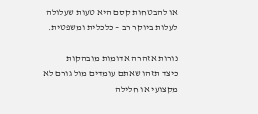או להבטחות קסם היא טעות שעלולה לעלות ביוקר רב – כלכלית ומשפטית.

נורות אזהרה אדומות מובהקות
כיצד תזהו שאתם עומדים מול גורם לא מקצועי או חלילה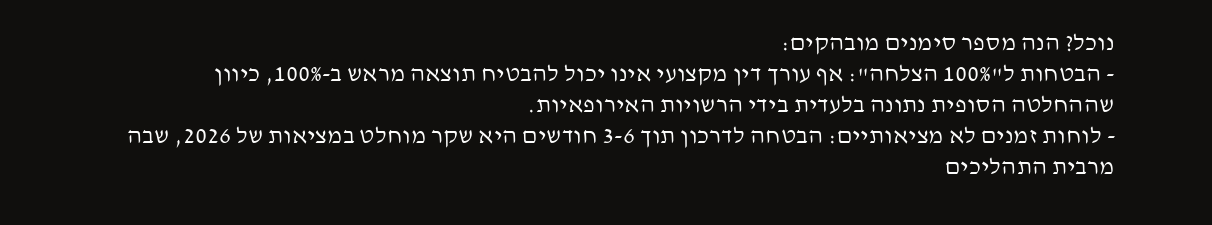נוכל? הנה מספר סימנים מובהקים:
- הבטחות ל"100% הצלחה": אף עורך דין מקצועי אינו יכול להבטיח תוצאה מראש ב-100%, כיוון שההחלטה הסופית נתונה בלעדית בידי הרשויות האירופאיות.
- לוחות זמנים לא מציאותיים: הבטחה לדרכון תוך 3-6 חודשים היא שקר מוחלט במציאות של 2026, שבה מרבית התהליכים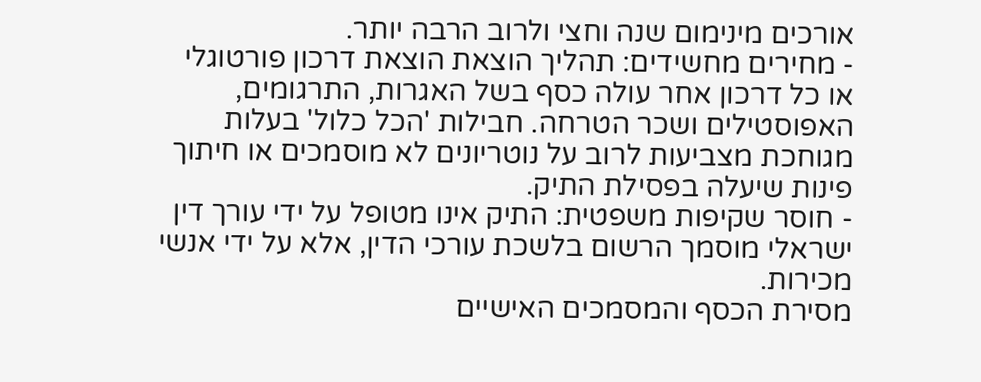אורכים מינימום שנה וחצי ולרוב הרבה יותר.
- מחירים מחשידים: תהליך הוצאת הוצאת דרכון פורטוגלי או כל דרכון אחר עולה כסף בשל האגרות, התרגומים, האפוסטילים ושכר הטרחה. חבילות 'הכל כלול' בעלות מגוחכת מצביעות לרוב על נוטריונים לא מוסמכים או חיתוך פינות שיעלה בפסילת התיק.
- חוסר שקיפות משפטית: התיק אינו מטופל על ידי עורך דין ישראלי מוסמך הרשום בלשכת עורכי הדין, אלא על ידי אנשי מכירות.
מסירת הכסף והמסמכים האישיים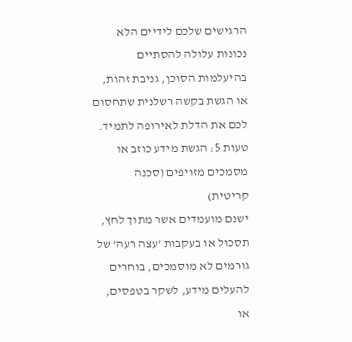הרגישים שלכם לידיים הלא נכונות עלולה להסתיים בהיעלמות הסוכן, גניבת זהות, או הגשת בקשה רשלנית שתחסום לכם את הדלת לאירופה לתמיד.
טעות 5: הגשת מידע כוזב או מסמכים מזויפים (סכנה קריטית)
ישנם מועמדים אשר מתוך לחץ, תסכול או בעקבות 'עצה רעה' של גורמים לא מוסמכים, בוחרים להעלים מידע, לשקר בטפסים, או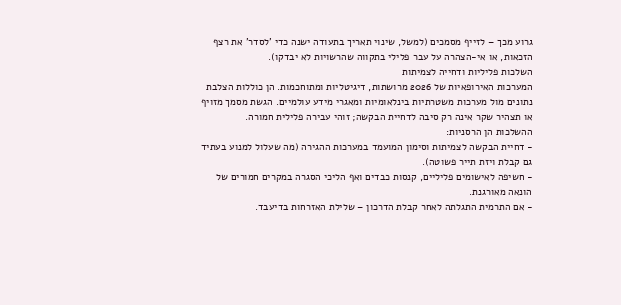גרוע מכך – לזייף מסמכים (למשל, שינוי תאריך בתעודה ישנה כדי 'לסדר' את רצף הזכאות, או אי-הצהרה על עבר פלילי בתקווה שהרשויות לא יבדקו).
השלכות פליליות ודחייה לצמיתות
המערכות האירופאיות של 2026 מרושתות, דיגיטליות ומתוחכמות. הן כוללות הצלבת נתונים מול מערכות משטרתיות בינלאומיות ומאגרי מידע עולמיים. הגשת מסמך מזויף או תצהיר שקר אינה רק סיבה לדחיית הבקשה; זוהי עבירה פלילית חמורה.
ההשלכות הן הרסניות:
- דחיית הבקשה לצמיתות וסימון המועמד במערכות ההגירה (מה שעלול למנוע בעתיד גם קבלת ויזת תייר פשוטה).
- חשיפה לאישומים פליליים, קנסות כבדים ואף הליכי הסגרה במקרים חמורים של הונאה מאורגנת.
- אם התרמית התגלתה לאחר קבלת הדרכון – שלילת האזרחות בדיעבד.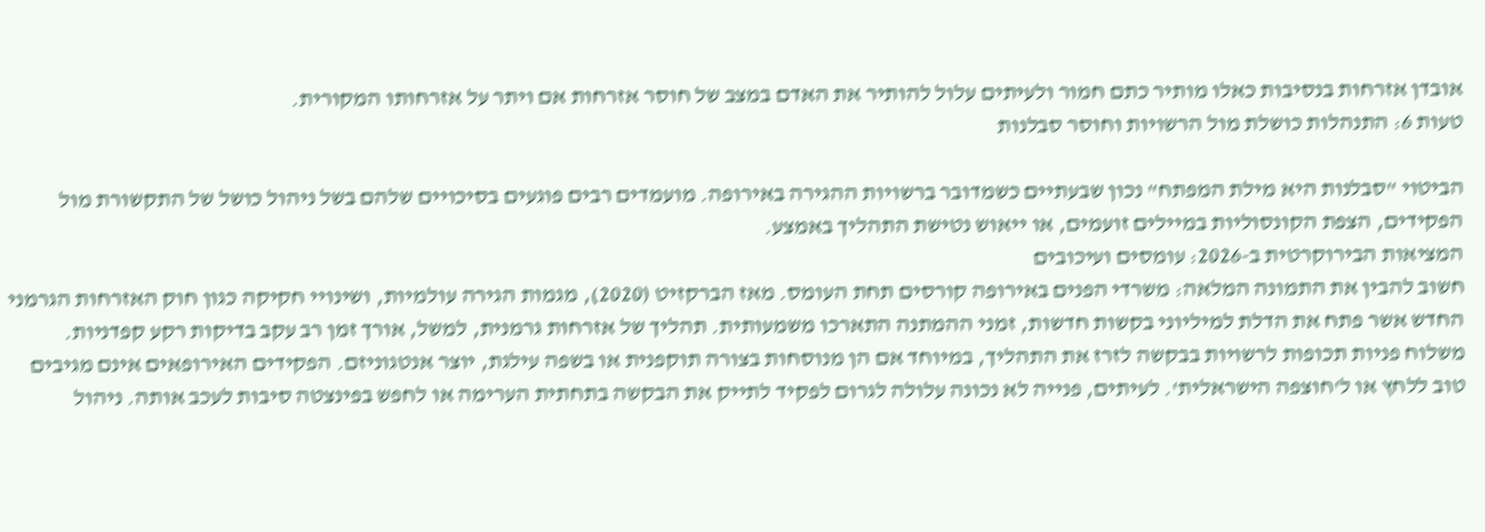אובדן אזרחות בנסיבות כאלו מותיר כתם חמור ולעיתים עלול להותיר את האדם במצב של חוסר אזרחות אם ויתר על אזרחותו המקורית.
טעות 6: התנהלות כושלת מול הרשויות וחוסר סבלנות

הביטוי "סבלנות היא מילת המפתח" נכון שבעתיים כשמדובר ברשויות ההגירה באירופה. מועמדים רבים פוגעים בסיכויים שלהם בשל ניהול כושל של התקשורת מול הפקידים, הצפת הקונסוליות במיילים זועמים, או ייאוש נטישת התהליך באמצע.
המציאות הבירוקרטית ב-2026: עומסים ועיכובים
חשוב להבין את התמונה המלאה: משרדי הפנים באירופה קורסים תחת העומס. מאז הברקזיט (2020), מגמות הגירה עולמיות, ושינויי חקיקה כגון חוק האזרחות הגרמני החדש אשר פתח את הדלת למיליוני בקשות חדשות, זמני ההמתנה התארכו משמעותית. תהליך של אזרחות גרמנית, למשל, אורך זמן רב עקב בדיקות רקע קפדניות.
משלוח פניות תכופות לרשויות בבקשה לזרז את התהליך, במיוחד אם הן מנוסחות בצורה תוקפנית או בשפה עילגת, יוצר אנטגוניזם. הפקידים האירופאים אינם מגיבים טוב ללחץ או ל'חוצפה הישראלית'. לעיתים, פנייה לא נכונה עלולה לגרום לפקיד לתייק את הבקשה בתחתית הערימה או לחפש בפינצטה סיבות לעכב אותה. ניהול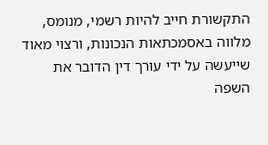התקשורת חייב להיות רשמי, מנומס, מלווה באסמכתאות הנכונות, ורצוי מאוד שייעשה על ידי עורך דין הדובר את השפה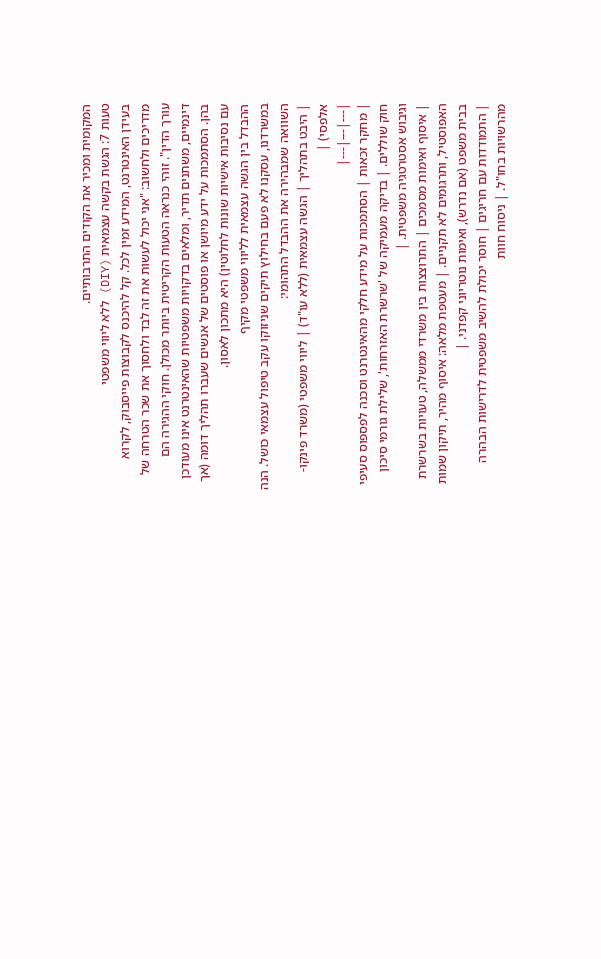המקומית ומכיר את הקודים התרבותיים.
טעות 7: הגשת בקשה עצמאית (DIY) ללא ליווי משפטי
בעידן האינטרנט, המידע זמין לכל. קל להיכנס לקבוצות פייסבוק, לקרוא מדריכים ולחשוב: "אני יכול לעשות את זה לבד ולחסוך את שכר הטרחה של עורך הדין". זוהי כנראה הטעות הקריטית ביותר מכולן. חוקי ההגירה הם דינמיים, משתנים תדיר, ומלאים בדקויות משפטיות שהאינטרנט אינו מעודכן בהן. הסתמכות על ידע מיושן או פוסטים של אנשים שעברו תהליך דומה (אך עם נסיבות אישיות שונות לחלוטין) היא מתכון לאסון.
ההבדל בין הגשה עצמאית לליווי משפטי מקיף
במשרדנו, עסקנו לא פעם בחילוץ תיקים שניזוקו עקב טיפול עצמאי כושל. הנה השוואה שמבהירה את ההבדל התהומי:
| היבט בתהליך | הגשה עצמאית (ללא עו"ד) | ליווי משפטי (משרד פינקו-אלפסי) |
|---|---|---|
| מחקר זכאות | הסתמכות על מידע חלקי מהאינטרנט וסכנה לפספוס סעיפי חוק שוללים. | בדיקה מעמיקה של 'שרשרת האזרחות', שלילת גורמי סיכון וגיבוש אסטרטגיה משפטית. |
| איסוף ואימות מסמכים | התרוצצות בין משרדי ממשלה, טעויות בשרשרת האפוסטיל, ותרגומים לא תקניים. | מעטפת מלאה: איסוף מהיר, תיקון שמות בבית משפט (אם נדרש), ואימות נוטריוני קפדני. |
| התמודדות עם חריגים | חוסר יכולת להשיב משפטית לדרישות הבהרה מהרשויות בחו"ל. | ניסוח חוות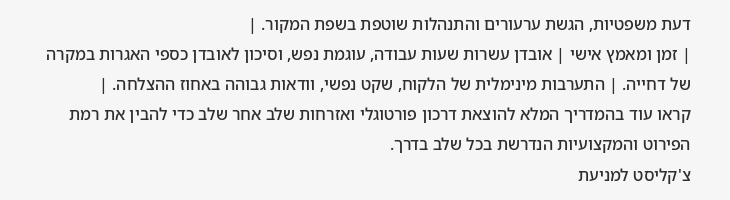דעת משפטיות, הגשת ערעורים והתנהלות שוטפת בשפת המקור. |
| זמן ומאמץ אישי | אובדן עשרות שעות עבודה, עוגמת נפש, וסיכון לאובדן כספי האגרות במקרה של דחייה. | התערבות מינימלית של הלקוח, שקט נפשי, וודאות גבוהה באחוז ההצלחה. |
קראו עוד בהמדריך המלא להוצאת דרכון פורטוגלי ואזרחות שלב אחר שלב כדי להבין את רמת הפירוט והמקצועיות הנדרשת בכל שלב בדרך.
צ'קליסט למניעת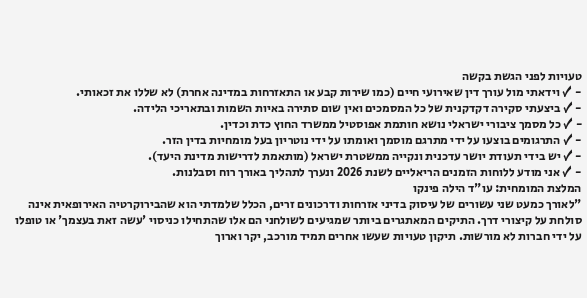טעויות לפני הגשת בקשה
- ✓ וידאתי מול עורך דין שאירועי חיים (כמו שירות קבע או התאזרחות במדינה אחרת) לא שללו את זכאותי.
- ✓ ביצעתי סקירה דקדקנית של כל המסמכים ואין שום סתירה באיות השמות ובתאריכי הלידה.
- ✓ כל מסמך ציבורי ישראלי נושא חותמת אפוסטיל ממשרד החוץ כדת וכדין.
- ✓ התרגומים בוצעו על ידי מתרגם מוסמך ואומתו על ידי נוטריון בעל מומחיות בדין הזר.
- ✓ יש בידי תעודת יושר עדכנית ונקייה ממשטרת ישראל (מותאמת לדרישות מדינת היעד).
- ✓ אני מודע ללוחות הזמנים הריאליים לשנת 2026 ונערך לתהליך באורך רוח וסבלנות.
המלצת המומחית: עו"ד הילה פינקו
"לאורך כמעט שני עשורים של עיסוק בדיני אזרחות ודרכונים זרים, הכלל שלמדתי הוא שהבירוקרטיה האירופאית אינה סולחת על קיצורי דרך. התיקים המאתגרים ביותר שמגיעים לשולחני הם אלו שהתחילו כניסוי 'עשה זאת בעצמך' או טופלו על ידי חברות לא מורשות. תיקון טעויות שעשו אחרים תמיד מורכב, יקר וארוך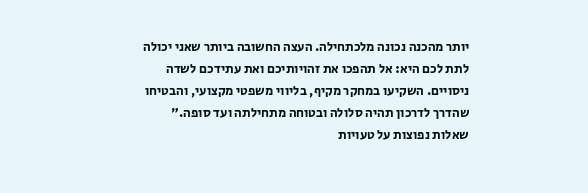יותר מהכנה נכונה מלכתחילה. העצה החשובה ביותר שאני יכולה לתת לכם היא: אל תהפכו את זהויותיכם ואת עתידכם לשדה ניסויים. השקיעו במחקר מקיף, בליווי משפטי מקצועי, והבטיחו שהדרך לדרכון תהיה סלולה ובטוחה מתחילתה ועד סופה."
שאלות נפוצות על טעויות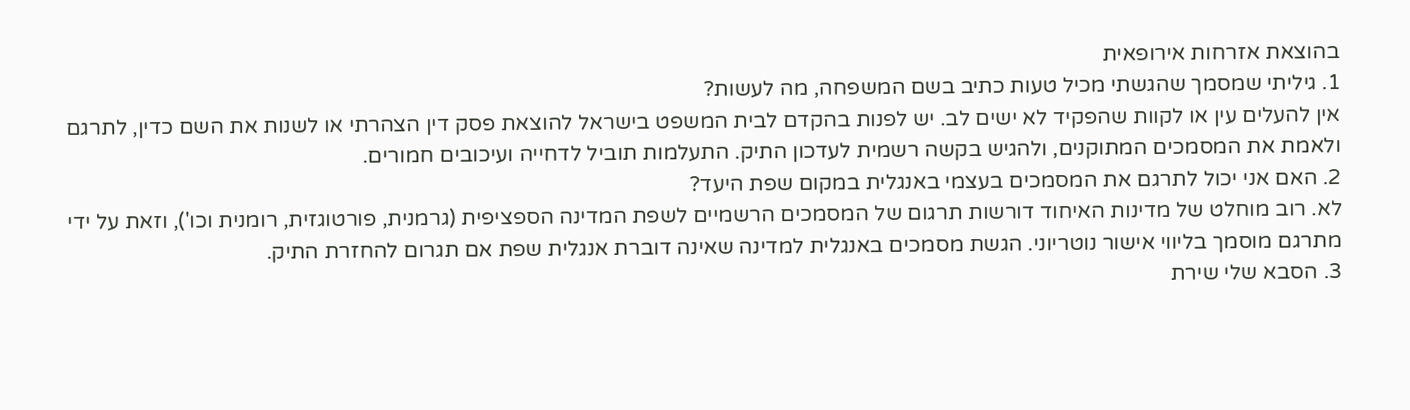בהוצאת אזרחות אירופאית
1. גיליתי שמסמך שהגשתי מכיל טעות כתיב בשם המשפחה, מה לעשות?
אין להעלים עין או לקוות שהפקיד לא ישים לב. יש לפנות בהקדם לבית המשפט בישראל להוצאת פסק דין הצהרתי או לשנות את השם כדין, לתרגם ולאמת את המסמכים המתוקנים, ולהגיש בקשה רשמית לעדכון התיק. התעלמות תוביל לדחייה ועיכובים חמורים.
2. האם אני יכול לתרגם את המסמכים בעצמי באנגלית במקום שפת היעד?
לא. רוב מוחלט של מדינות האיחוד דורשות תרגום של המסמכים הרשמיים לשפת המדינה הספציפית (גרמנית, פורטוגזית, רומנית וכו'), וזאת על ידי מתרגם מוסמך בליווי אישור נוטריוני. הגשת מסמכים באנגלית למדינה שאינה דוברת אנגלית שפת אם תגרום להחזרת התיק.
3. הסבא שלי שירת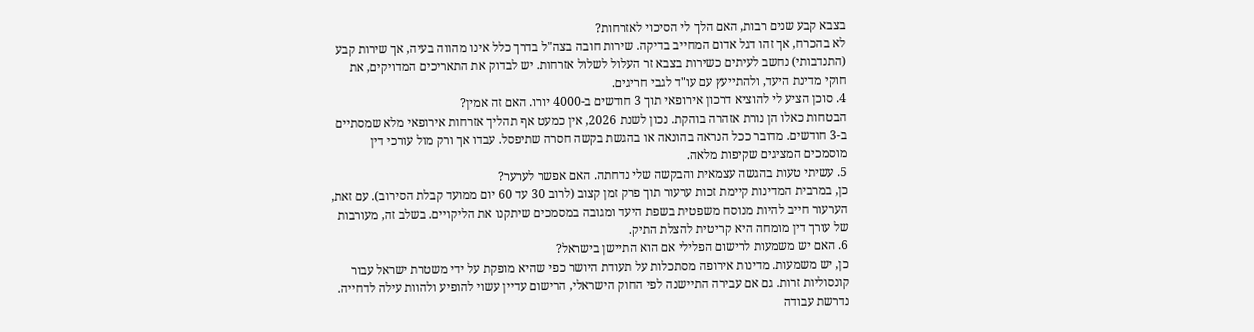בצבא קבע שנים רבות, האם הלך לי הסיכוי לאזרחות?
לא בהכרח, אך זהו דגל אדום המחייב בדיקה. שירות חובה בצה"ל בדרך כלל אינו מהווה בעיה, אך שירות קבע (התנדבותי) נחשב לעיתים כשירות בצבא זר העלול לשלול אזרחות. יש לבדוק את התאריכים המדויקים, את חוקי מדינת היעד, ולהתייעץ עם עו"ד לגבי חריגים.
4. סוכן הציע לי להוציא דרכון אירופאי תוך 3 חודשים ב-4000 יורו. האם זה אמין?
הבטחות כאלו הן נורת אזהרה בוהקת. נכון לשנת 2026, אין כמעט אף תהליך אזרחות אירופאי מלא שמסתיים ב-3 חודשים. מדובר ככל הנראה בהונאה או בהגשת בקשה חסרה שתיפסל. עבדו אך ורק מול עורכי דין מוסמכים המציגים שקיפות מלאה.
5. עשיתי טעות בהגשה עצמאית והבקשה שלי נדחתה. האם אפשר לערער?
כן, במרבית המדינות קיימת זכות ערעור תוך פרק זמן קצוב (לרוב 30 עד 60 יום ממועד קבלת הסירוב). עם זאת, הערעור חייב להיות מנוסח משפטית בשפת היעד ומגובה במסמכים שיתקנו את הליקויים. בשלב זה, מעורבות של עורך דין מומחה היא קריטית להצלת התיק.
6. האם יש משמעות לרישום הפלילי אם הוא התיישן בישראל?
כן, יש משמעות. מדינות אירופה מסתכלות על תעודת היושר כפי שהיא מופקת על ידי משטרת ישראל עבור קונסוליות זרות. גם אם עבירה התיישנה לפי החוק הישראלי, הרישום עדיין עשוי להופיע ולהוות עילה לדחייה. נדרשת עבודה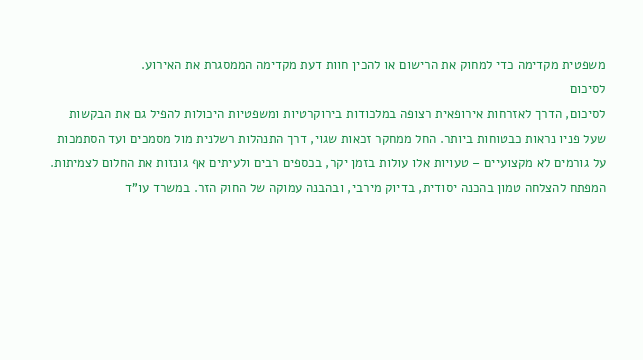משפטית מקדימה כדי למחוק את הרישום או להכין חוות דעת מקדימה הממסגרת את האירוע.
לסיכום
לסיכום, הדרך לאזרחות אירופאית רצופה במלכודות בירוקרטיות ומשפטיות היכולות להפיל גם את הבקשות שעל פניו נראות כבטוחות ביותר. החל ממחקר זכאות שגוי, דרך התנהלות רשלנית מול מסמכים ועד הסתמכות על גורמים לא מקצועיים – טעויות אלו עולות בזמן יקר, בכספים רבים ולעיתים אף גונזות את החלום לצמיתות. המפתח להצלחה טמון בהכנה יסודית, בדיוק מירבי, ובהבנה עמוקה של החוק הזר. במשרד עו"ד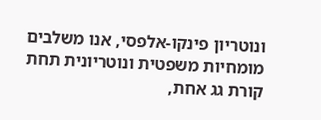ונוטריון פינקו-אלפסי, אנו משלבים מומחיות משפטית ונוטריונית תחת קורת גג אחת,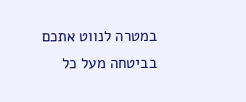במטרה לנווט אתכם בביטחה מעל כל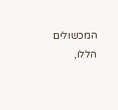המכשולים הללו,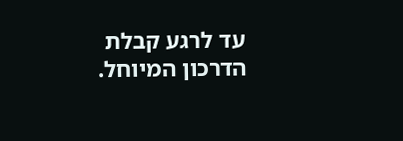עד לרגע קבלת הדרכון המיוחל.